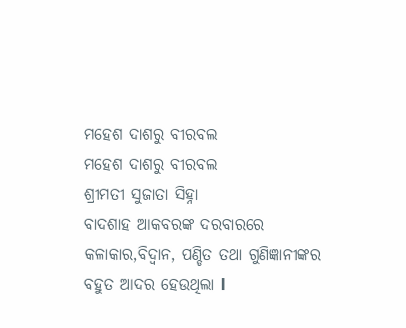ମହେଶ ଦାଶରୁ ବୀରବଲ
ମହେଶ ଦାଶରୁ ବୀରବଲ
ଶ୍ରୀମତୀ ସୁଜାତା ସିହ୍ନା
ବାଦଶାହ ଆକବରଙ୍କ ଦରବାରରେ କଳାକାର,ବିଦ୍ଵାନ, ପଣ୍ଡିତ ତଥା ଗୁଣିଜ୍ଞାନୀଙ୍କର ବହୁତ ଆଦର ହେଉଥିଲା l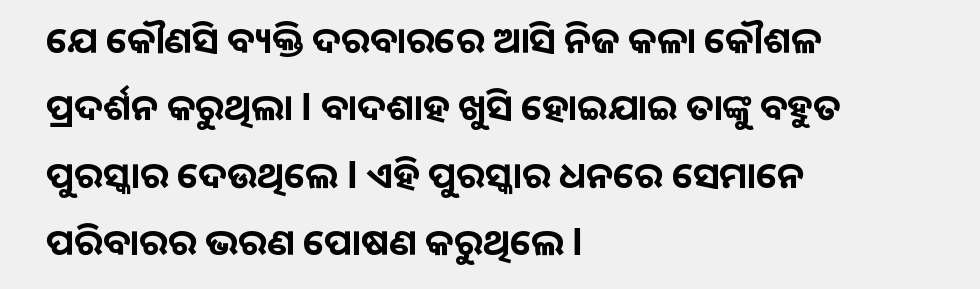ଯେ କୌଣସି ବ୍ୟକ୍ତି ଦରବାରରେ ଆସି ନିଜ କଳା କୌଶଳ ପ୍ରଦର୍ଶନ କରୁଥିଲା l ବାଦଶାହ ଖୁସି ହୋଇଯାଇ ତାଙ୍କୁ ବହୁତ ପୁରସ୍କାର ଦେଉଥିଲେ l ଏହି ପୁରସ୍କାର ଧନରେ ସେମାନେ ପରିବାରର ଭରଣ ପୋଷଣ କରୁଥିଲେ l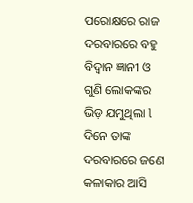ପରୋକ୍ଷରେ ରାଜ ଦରବାରରେ ବହୁ ବିଦ୍ଵାନ ଜ୍ଞାନୀ ଓ ଗୁଣି ଲୋକଙ୍କର ଭିଡ଼ ଯମୁଥିଲା l
ଦିନେ ତାଙ୍କ ଦରବାରରେ ଜଣେ କଳାକାର ଆସି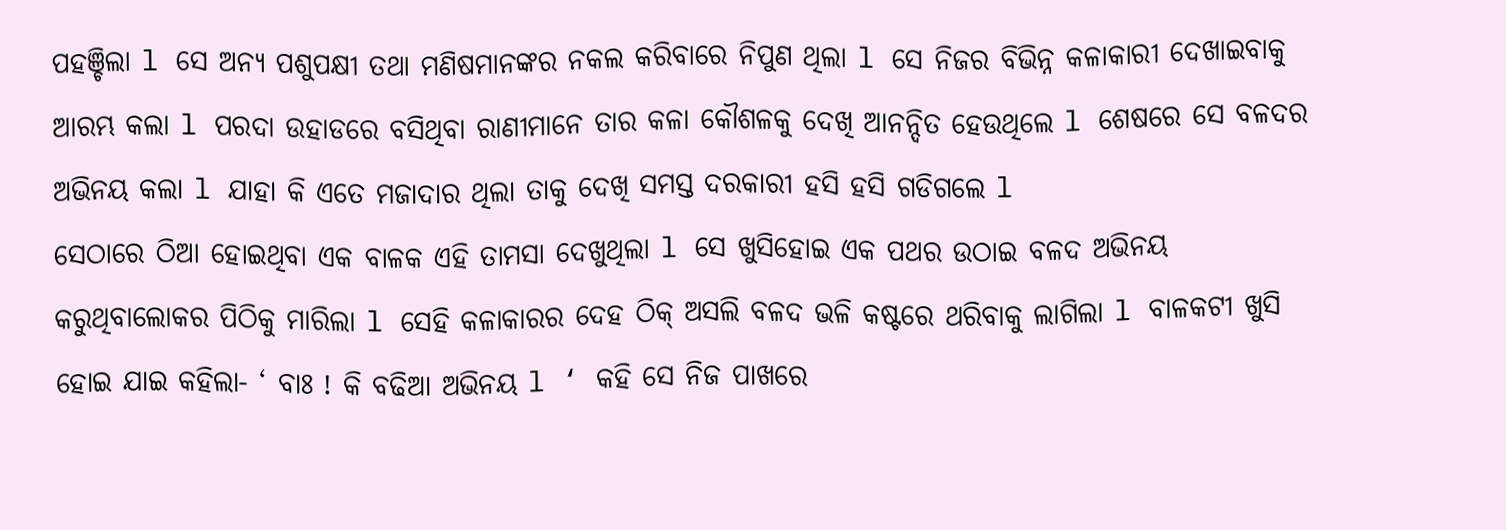ପହଞ୍ଚିଲା l ସେ ଅନ୍ୟ ପଶୁପକ୍ଷୀ ତଥା ମଣିଷମାନଙ୍କର ନକଲ କରିବାରେ ନିପୁଣ ଥିଲା l ସେ ନିଜର ବିଭିନ୍ନ କଳାକାରୀ ଦେଖାଇବାକୁ ଆରମ୍ଭ କଲା l ପରଦା ଉହାଡରେ ବସିଥିବା ରାଣୀମାନେ ତାର କଳା କୌଶଳକୁ ଦେଖି ଆନନ୍ଦିତ ହେଉଥିଲେ l ଶେଷରେ ସେ ବଳଦର ଅଭିନୟ କଲା l ଯାହା କି ଏତେ ମଜାଦାର ଥିଲା ତାକୁ ଦେଖି ସମସ୍ତ ଦରକାରୀ ହସି ହସି ଗଡିଗଲେ l
ସେଠାରେ ଠିଆ ହୋଇଥିବା ଏକ ବାଳକ ଏହି ତାମସା ଦେଖୁଥିଲା l ସେ ଖୁସିହୋଇ ଏକ ପଥର ଉଠାଇ ବଳଦ ଅଭିନୟ କରୁଥିବାଲୋକର ପିଠିକୁ ମାରିଲା l ସେହି କଳାକାରର ଦେହ ଠିକ୍ ଅସଲି ବଳଦ ଭଳି କଷ୍ଟରେ ଥରିବାକୁ ଲାଗିଲା l ବାଳକଟୀ ଖୁସି ହୋଇ ଯାଇ କହିଲା- ‘ ବାଃ ! କି ବଢିଆ ଅଭିନୟ l ‘ କହି ସେ ନିଜ ପାଖରେ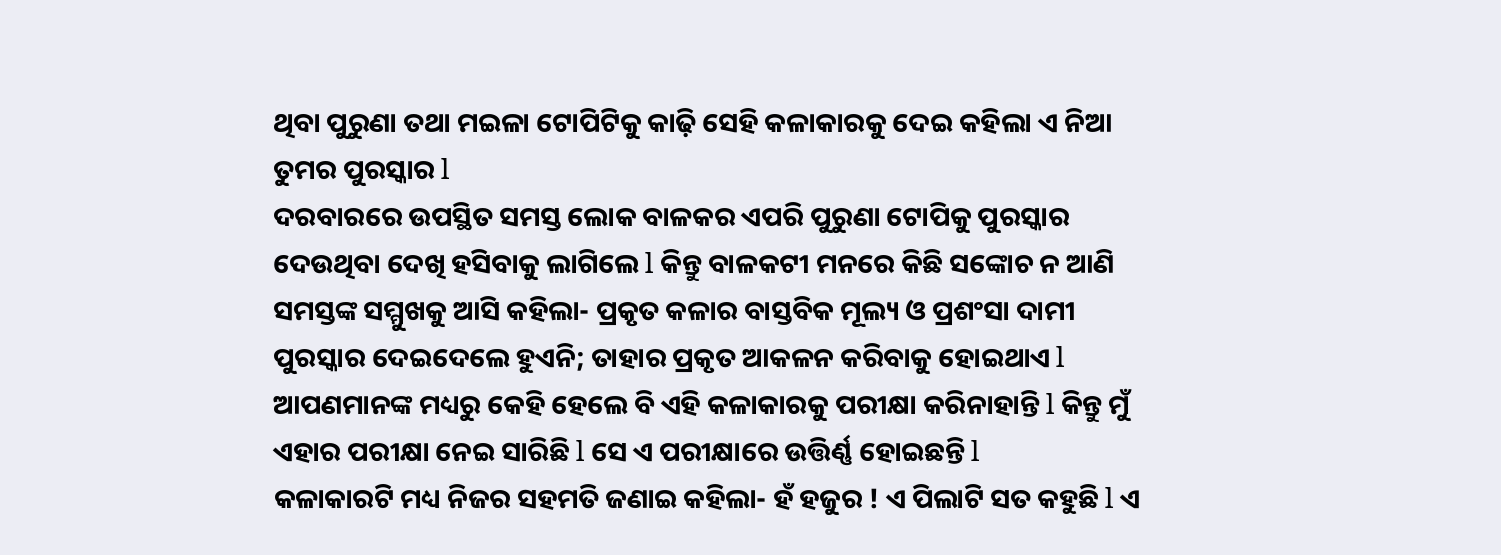ଥିବା ପୁରୁଣା ତଥା ମଇଳା ଟୋପିଟିକୁ କାଢ଼ି ସେହି କଳାକାରକୁ ଦେଇ କହିଲା ଏ ନିଆ ତୁମର ପୁରସ୍କାର l
ଦରବାରରେ ଉପସ୍ଥିତ ସମସ୍ତ ଲୋକ ବାଳକର ଏପରି ପୁରୁଣା ଟୋପିକୁ ପୁରସ୍କାର ଦେଉଥିବା ଦେଖି ହସିବାକୁ ଲାଗିଲେ l କିନ୍ତୁ ବାଳକଟୀ ମନରେ କିଛି ସଙ୍କୋଚ ନ ଆଣି ସମସ୍ତଙ୍କ ସମ୍ମୁଖକୁ ଆସି କହିଲା- ପ୍ରକୃତ କଳାର ବାସ୍ତବିକ ମୂଲ୍ୟ ଓ ପ୍ରଶଂସା ଦାମୀ ପୁରସ୍କାର ଦେଇଦେଲେ ହୁଏନି; ତାହାର ପ୍ରକୃତ ଆକଳନ କରିବାକୁ ହୋଇଥାଏ l ଆପଣମାନଙ୍କ ମଧ୍ୟରୁ କେହି ହେଲେ ବି ଏହି କଳାକାରକୁ ପରୀକ୍ଷା କରିନାହାନ୍ତି l କିନ୍ତୁ ମୁଁ ଏହାର ପରୀକ୍ଷା ନେଇ ସାରିଛି l ସେ ଏ ପରୀକ୍ଷାରେ ଉତ୍ତିର୍ଣ୍ଣ ହୋଇଛନ୍ତି l
କଳାକାରଟି ମଧ୍ୟ ନିଜର ସହମତି ଜଣାଇ କହିଲା- ହଁ ହଜୁର ! ଏ ପିଲାଟି ସତ କହୁଛି l ଏ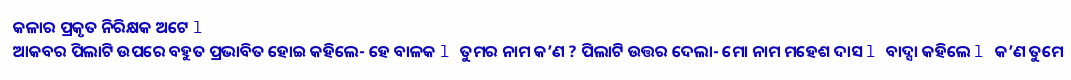କଳାର ପ୍ରକୃତ ନିରିକ୍ଷକ ଅଟେ l
ଆକବର ପିଲାଟି ଉପରେ ବହୁତ ପ୍ରଭାବିତ ହୋଇ କହିଲେ- ହେ ବାଳକ l ତୁମର ନାମ କ’ଣ ? ପିଲାଟି ଉତ୍ତର ଦେଲା- ମୋ ନାମ ମହେଶ ଦାସ l ବାଦ୍ସା କହିଲେ l କ’ଣ ତୁମେ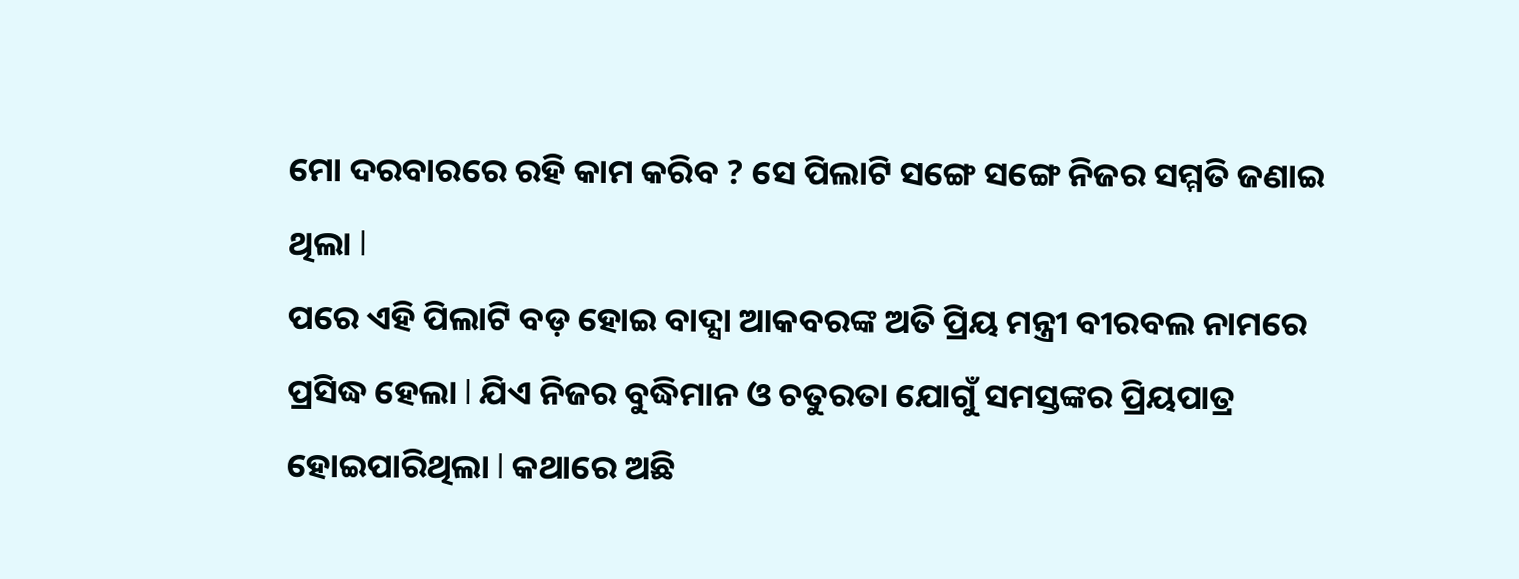ମୋ ଦରବାରରେ ରହି କାମ କରିବ ? ସେ ପିଲାଟି ସଙ୍ଗେ ସଙ୍ଗେ ନିଜର ସମ୍ମତି ଜଣାଇ ଥିଲା l
ପରେ ଏହି ପିଲାଟି ବଡ଼ ହୋଇ ବାଦ୍ସା ଆକବରଙ୍କ ଅତି ପ୍ରିୟ ମନ୍ତ୍ରୀ ବୀରବଲ ନାମରେ ପ୍ରସିଦ୍ଧ ହେଲା l ଯିଏ ନିଜର ବୁଦ୍ଧିମାନ ଓ ଚତୁରତା ଯୋଗୁଁ ସମସ୍ତଙ୍କର ପ୍ରିୟପାତ୍ର ହୋଇପାରିଥିଲା l କଥାରେ ଅଛି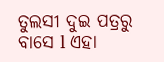ତୁଲସୀ ଦୁଇ ପତ୍ରରୁ ବାସେ l ଏହା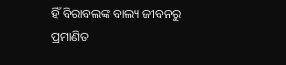ହିଁ ବିରାବଲଙ୍କ ବାଲ୍ୟ ଜୀବନରୁ ପ୍ରମାଣିତ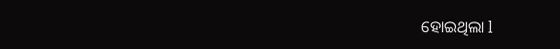ହୋଇଥିଲା l